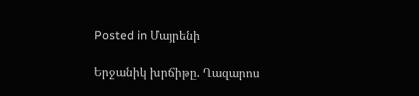Posted in Մայրենի

Երջանիկ խրճիթը. Ղազարոս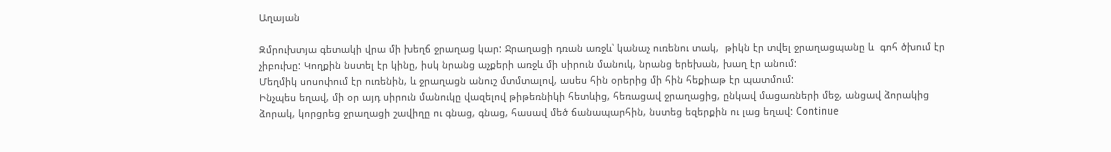Աղայան

Զմրուխտյա գետակի վրա մի խեղճ ջրաղաց կար: Ջրաղացի դռան առջև՝ կանաչ ուռենու տակ,  թիկն էր տվել ջրաղացպանը և  գոհ ծխում էր չիբուխը: Կողքին նստել էր կինը, իսկ նրանց աչքերի առջև մի սիրուն մանուկ, նրանց երեխան, խաղ էր անում:
Մեղմիկ սոսոփում էր ուռենին, և ջրաղացն անուշ մտմտալով, ասես հին օրերից մի հին հեքիաթ էր պատմում:
Ինչպես եղավ, մի օր այդ սիրուն մանուկը վազելով թիթեռնիկի հետևից, հեռացավ ջրաղացից, ընկավ մացառների մեջ, անցավ ձորակից ձորակ, կորցրեց ջրաղացի շավիղը ու գնաց, գնաց, հասավ մեծ ճանապարհին, նստեց եզերքին ու լաց եղավ: Continue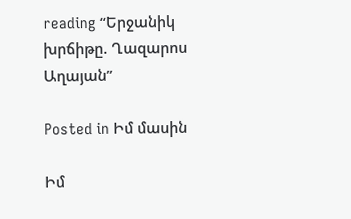reading “Երջանիկ խրճիթը. Ղազարոս Աղայան”

Posted in Իմ մասին

Իմ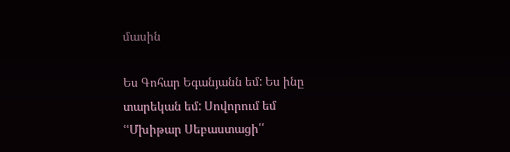մասին

Ես Գոհար Եգանյանն եմ: Ես ինը տարեկան եմ: Սովորում եմ ՙՙՄխիթար Սեբաստացի՛՛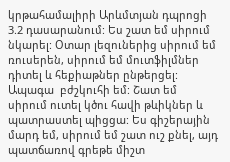կրթահամալիրի Արևմտյան դպրոցի 3.2 դասարանում: Ես շատ եմ սիրում նկարել: Օտար լեզուներից սիրում եմ ռուսերեն, սիրում եմ մուտֆիլմներ դիտել և հեքիաթներ ընթերցել:  Ապագա  բժշկուհի եմ: Շատ եմ սիրում ուտել կծու հավի թևիկներ և պատրաստել պիցցա: Ես գիշերային մարդ եմ, սիրում եմ շատ ուշ քնել, այդ պատճառով գրեթե միշտ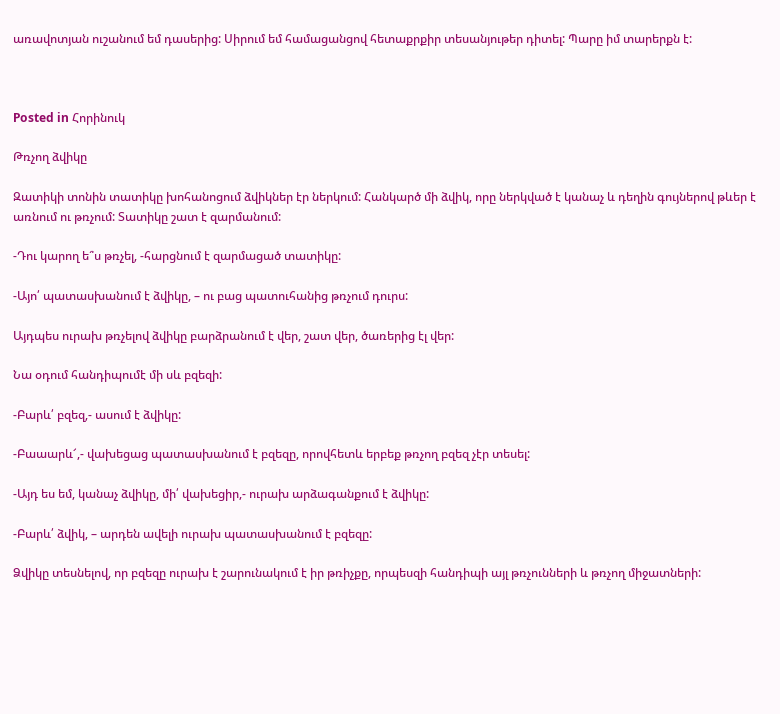առավոտյան ուշանում եմ դասերից: Սիրում եմ համացանցով հետաքրքիր տեսանյութեր դիտել: Պարը իմ տարերքն է:



Posted in Հորինուկ

Թռչող ձվիկը

Զատիկի տոնին տատիկը խոհանոցում ձվիկներ էր ներկում: Հանկարծ մի ձվիկ, որը ներկված է կանաչ և դեղին գույներով թևեր է առնում ու թռչում: Տատիկը շատ է զարմանում:

-Դու կարող ե՞ս թռչել, -հարցնում է զարմացած տատիկը:

-Այո՛ պատասխանում է ձվիկը, – ու բաց պատուհանից թռչում դուրս:

Այդպես ուրախ թռչելով ձվիկը բարձրանում է վեր, շատ վեր, ծառերից էլ վեր:

Նա օդում հանդիպումէ մի սև բզեզի:

-Բարև՛ բզեզ,- ասում է ձվիկը:

-Բաաարև՜,- վախեցաց պատասխանում է բզեզը, որովհետև երբեք թռչող բզեզ չէր տեսել:

-Այդ ես եմ, կանաչ ձվիկը, մի՛ վախեցիր,- ուրախ արձագանքում է ձվիկը:

-Բարև՛ ձվիկ, – արդեն ավելի ուրախ պատասխանում է բզեզը:

Ձվիկը տեսնելով, որ բզեզը ուրախ է շարունակում է իր թռիչքը, որպեսզի հանդիպի այլ թռչունների և թռչող միջատների: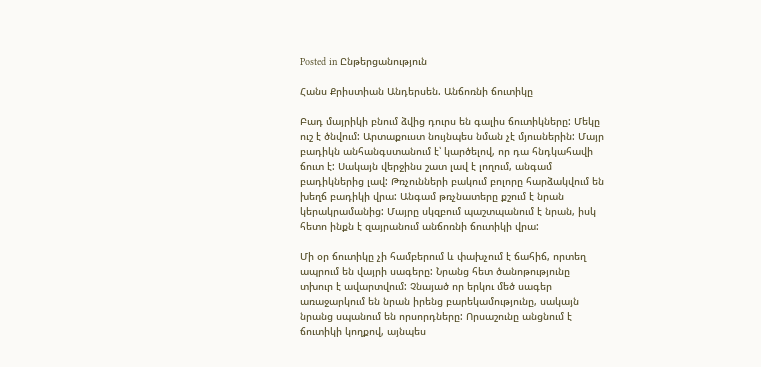Posted in Ընթերցանություն

Հանս Քրիստիան Անդերսեն. Անճոռնի ճուտիկը

Բադ մայրիկի բնում ձվից դուրս են գալիս ճուտիկները: Մեկը ուշ է ծնվում: Արտաքուստ նույնպես նման չէ մյուսներին: Մայր բադիկն անհանգստանում է՝ կարծելով, որ դա հնդկահավի ճուտ է: Սակայն վերջինս շատ լավ է լողում, անգամ բադիկներից լավ: Թռչունների բակում բոլորը հարձակվում են խեղճ բադիկի վրա: Անգամ թռչնատերը քշում է նրան կերակրամանից: Մայրը սկզբում պաշտպանում է նրան, իսկ հետո ինքն է զայրանում անճոռնի ճուտիկի վրա:

Մի օր ճուտիկը չի համբերում և փախչում է ճահիճ, որտեղ ապրում են վայրի սագերը: Նրանց հետ ծանոթությունը տխուր է ավարտվում: Չնայած որ երկու մեծ սագեր առաջարկում են նրան իրենց բարեկամությունը, սակայն նրանց սպանում են որսորդները: Որսաշունը անցնում է ճուտիկի կողքով, այնպես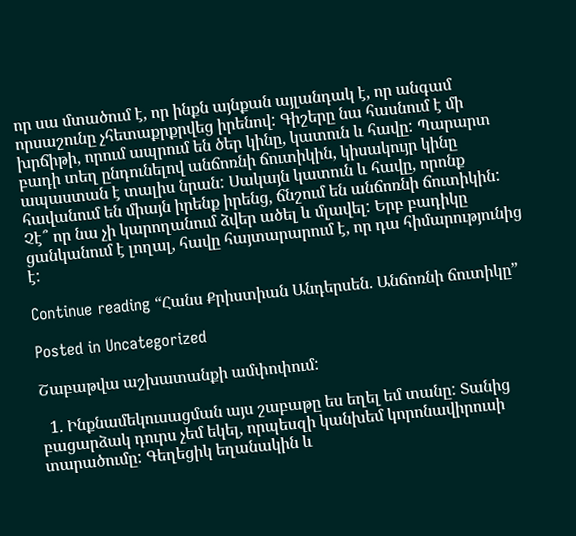որ սա մտածում է, որ ինքն այնքան այլանդակ է, որ անգամ որսաշունը չհետաքրքրվեց իրենով: Գիշերը նա հասնում է մի խրճիթի, որում ապրում են ծեր կինը, կատուն և հավը: Պարարտ բադի տեղ ընդունելով անճոռնի ճուտիկին, կիսակույր կինը ապաստան է տալիս նրան: Սակայն կատուն և հավը, որոնք հավանում են միայն իրենք իրենց, ճնշում են անճոռնի ճուտիկին: Չէ՞ որ նա չի կարողանում ձվեր ածել և մլավել: Երբ բադիկը ցանկանում է լողալ, հավը հայտարարում է, որ դա հիմարությունից է:

Continue reading “Հանս Քրիստիան Անդերսեն. Անճոռնի ճուտիկը”

Posted in Uncategorized

Շաբաթվա աշխատանքի ամփոփում:

  1. Ինքնամեկուսացման այս շաբաթը ես եղել եմ տանը: Տանից բացարձակ դուրս չեմ եկել, որպեսզի կանխեմ կորոնավիրուսի տարածումը: Գեղեցիկ եղանակին և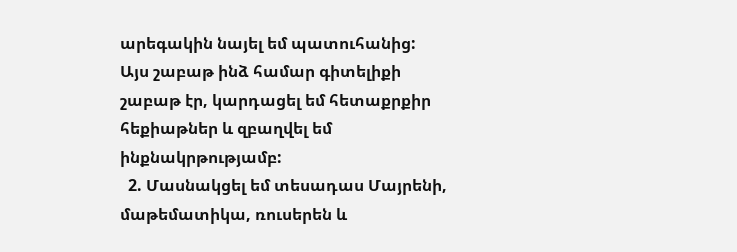արեգակին նայել եմ պատուհանից: Այս շաբաթ ինձ համար գիտելիքի շաբաթ էր, կարդացել եմ հետաքրքիր հեքիաթներ և զբաղվել եմ ինքնակրթությամբ:
  2. Մասնակցել եմ տեսադաս Մայրենի, մաթեմատիկա, ռուսերեն և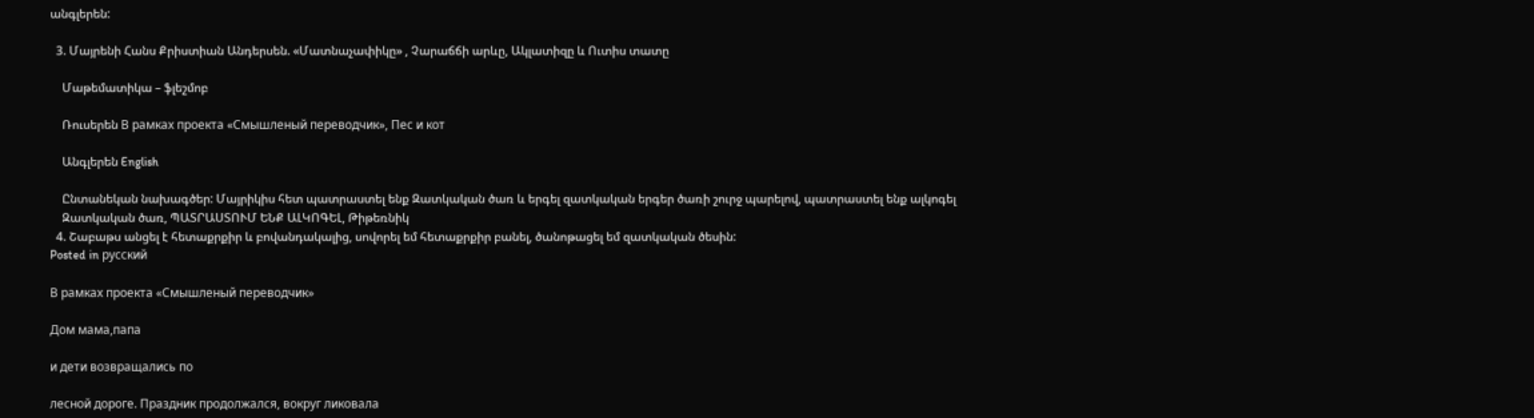անգլերեն:

  3. Մայրենի Հանս Քրիստիան Անդերսեն. «Մատնաչափիկը» , Չարաճճի արևը, Ակլատիզը և Ուտիս տատը

    Մաթեմատիկա – ֆլեշմոբ

    Ռուսերեն В рамках проекта «Смышленый переводчик», Пес и кот

    Անգլերեն English

    Ընտանեկան նախագծեր: Մայրիկիս հետ պատրաստել ենք Զատկական ծառ և երգել զատկական երգեր ծառի շուրջ պարելով, պատրաստել ենք ալկոգել
    Զատկական ծառ, ՊԱՏՐԱՍՏՈՒՄ ԵՆՔ ԱԼԿՈԳԵԼ, Թիթեռնիկ
  4. Շաբաթս անցել է հետաքրքիր և բովանդակալից, սովորել եմ հետաքրքիր բանել, ծանոթացել եմ զատկական ծեսին:
Posted in русский

В рамках проекта «Смышленый переводчик»

Дом мама,папа

и дети возвращались по

лесной дороге. Праздник продолжался, вокруг ликовала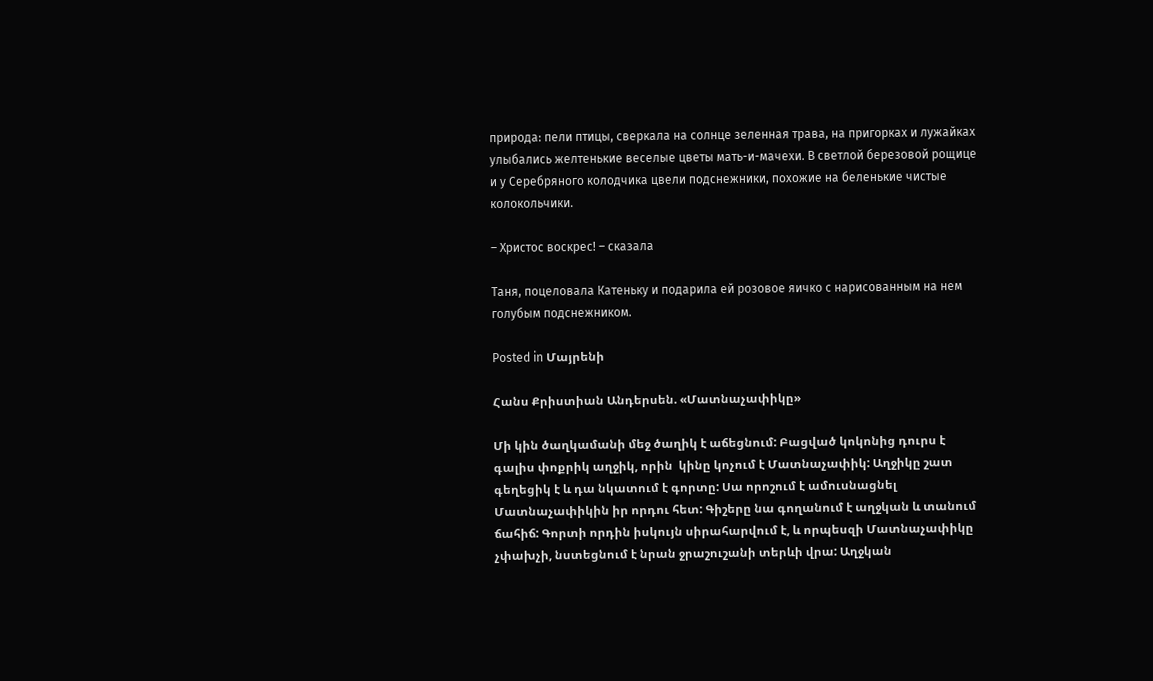природа: пели птицы, сверкала на солнце зеленная трава, на пригорках и лужайках улыбались желтенькие веселые цветы мать-и-мачехи. В светлой березовой рощице и у Серебряного колодчика цвели подснежники, похожие на беленькие чистые колокольчики.

– Христос воскрес! – сказала

Таня, поцеловала Катеньку и подарила ей розовое яичко с нарисованным на нем голубым подснежником.

Posted in Մայրենի

Հանս Քրիստիան Անդերսեն. «Մատնաչափիկը»

Մի կին ծաղկամանի մեջ ծաղիկ է աճեցնում: Բացված կոկոնից դուրս է գալիս փոքրիկ աղջիկ, որին  կինը կոչում է Մատնաչափիկ: Աղջիկը շատ գեղեցիկ է և դա նկատում է գորտը: Սա որոշում է ամուսնացնել Մատնաչափիկին իր որդու հետ: Գիշերը նա գողանում է աղջկան և տանում ճահիճ: Գորտի որդին իսկույն սիրահարվում է, և որպեսզի Մատնաչափիկը չփախչի, նստեցնում է նրան ջրաշուշանի տերևի վրա: Աղջկան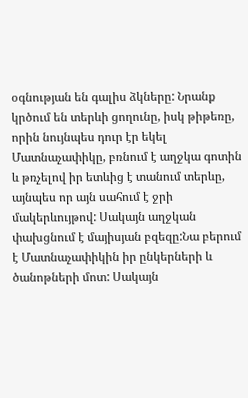օգնության են գալիս ձկները: Նրանք կրծում են տերևի ցողունը, իսկ թիթեռը, որին նույնպես դուր էր եկել Մատնաչափիկը, բռնում է աղջկա գոտին և թռչելով իր ետևից է տանում տերևը, այնպես որ այն սահում է ջրի մակերևույթով: Սակայն աղջկան փախցնում է մայիսյան բզեզը:Նա բերում է Մատնաչափիկին իր ընկերների և ծանոթների մոտ: Սակայն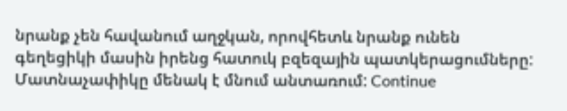նրանք չեն հավանում աղջկան, որովհետև նրանք ունեն գեղեցիկի մասին իրենց հատուկ բզեզային պատկերացումները: Մատնաչափիկը մենակ է մնում անտառում: Continue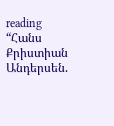reading “Հանս Քրիստիան Անդերսեն.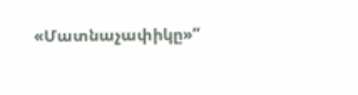«Մատնաչափիկը»”